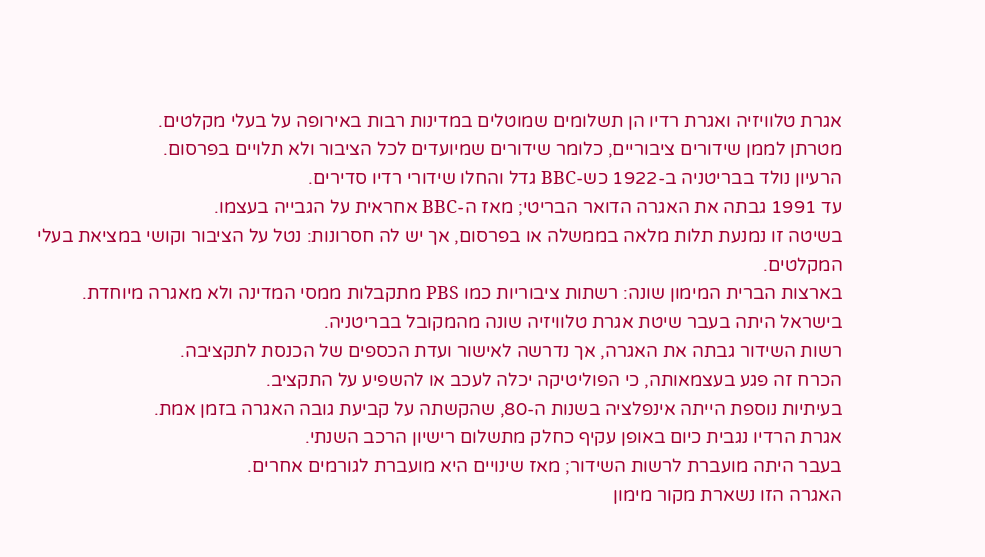אגרת טלוויזיה ואגרת רדיו הן תשלומים שמוטלים במדינות רבות באירופה על בעלי מקלטים.
מטרתן לממן שידורים ציבוריים, כלומר שידורים שמיועדים לכל הציבור ולא תלויים בפרסום.
הרעיון נולד בבריטניה ב-1922 כש-BBC גדל והחלו שידורי רדיו סדירים.
עד 1991 גבתה את האגרה הדואר הבריטי; מאז ה-BBC אחראית על הגבייה בעצמו.
בשיטה זו נמנעת תלות מלאה בממשלה או בפרסום, אך יש לה חסרונות: נטל על הציבור וקושי במציאת בעלי המקלטים.
בארצות הברית המימון שונה: רשתות ציבוריות כמו PBS מתקבלות ממסי המדינה ולא מאגרה מיוחדת.
בישראל היתה בעבר שיטת אגרת טלוויזיה שונה מהמקובל בבריטניה.
רשות השידור גבתה את האגרה, אך נדרשה לאישור ועדת הכספים של הכנסת לתקציבה.
הכרח זה פגע בעצמאותה, כי הפוליטיקה יכלה לעכב או להשפיע על התקציב.
בעיתיות נוספת הייתה אינפלציה בשנות ה-80, שהקשתה על קביעת גובה האגרה בזמן אמת.
אגרת הרדיו נגבית כיום באופן עקיף כחלק מתשלום רישיון הרכב השנתי.
בעבר היתה מועברת לרשות השידור; מאז שינויים היא מועברת לגורמים אחרים.
האגרה הזו נשארת מקור מימון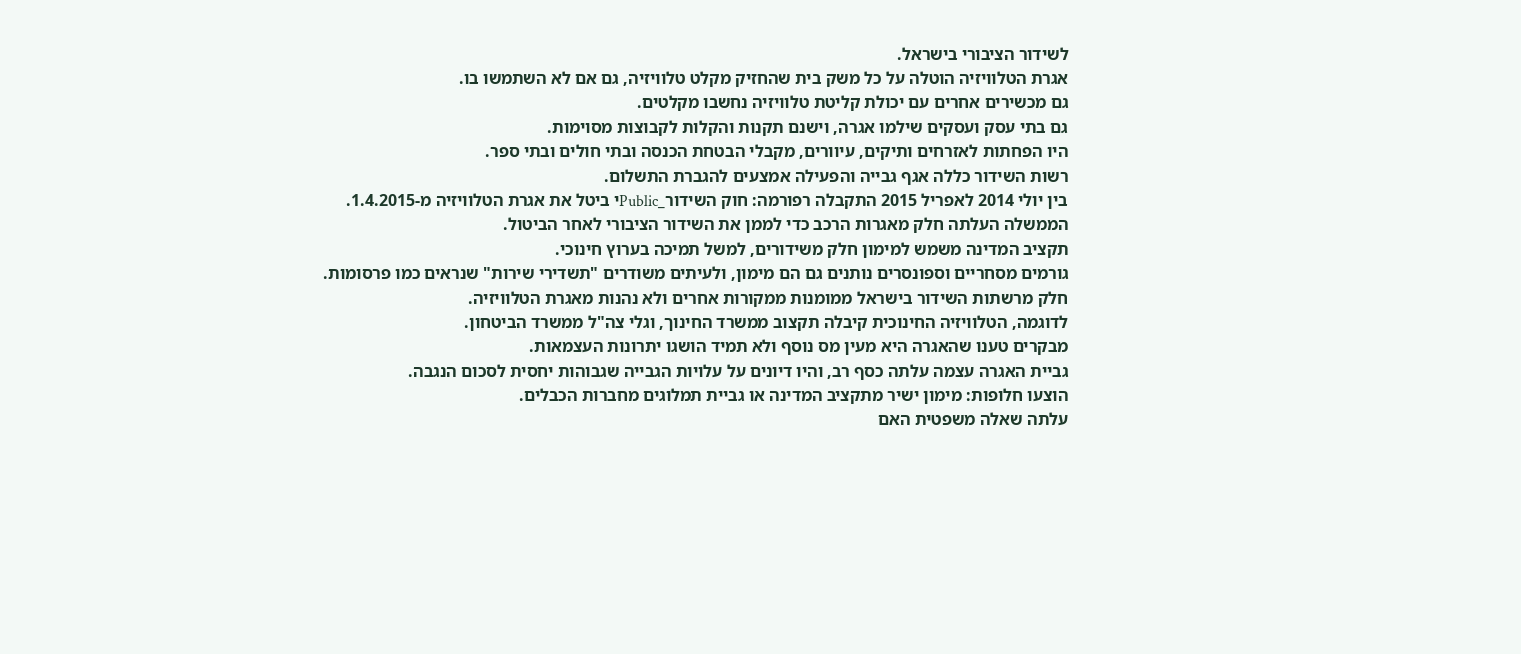לשידור הציבורי בישראל.
אגרת הטלוויזיה הוטלה על כל משק בית שהחזיק מקלט טלוויזיה, גם אם לא השתמשו בו.
גם מכשירים אחרים עם יכולת קליטת טלוויזיה נחשבו מקלטים.
גם בתי עסק ועסקים שילמו אגרה, וישנם תקנות והקלות לקבוצות מסוימות.
היו הפחתות לאזרחים ותיקים, עיוורים, מקבלי הבטחת הכנסה ובתי חולים ובתי ספר.
רשות השידור כללה אגף גבייה והפעילה אמצעים להגברת התשלום.
בין יולי 2014 לאפריל 2015 התקבלה רפורמה: חוק השידור_Publicי ביטל את אגרת הטלוויזיה מ-1.4.2015.
הממשלה העלתה חלק מאגרות הרכב כדי לממן את השידור הציבורי לאחר הביטול.
תקציב המדינה משמש למימון חלק משידורים, למשל תמיכה בערוץ חינוכי.
גורמים מסחריים וספונסרים נותנים גם הם מימון, ולעיתים משודרים "תשדירי שירות" שנראים כמו פרסומות.
חלק מרשתות השידור בישראל ממומנות ממקורות אחרים ולא נהנות מאגרת הטלוויזיה.
לדוגמה, הטלוויזיה החינוכית קיבלה תקצוב ממשרד החינוך, וגלי צה"ל ממשרד הביטחון.
מבקרים טענו שהאגרה היא מעין מס נוסף ולא תמיד הושגו יתרונות העצמאות.
גביית האגרה עצמה עלתה כסף רב, והיו דיונים על עלויות הגבייה שגבוהות יחסית לסכום הנגבה.
הוצעו חלופות: מימון ישיר מתקציב המדינה או גביית תמלוגים מחברות הכבלים.
עלתה שאלה משפטית האם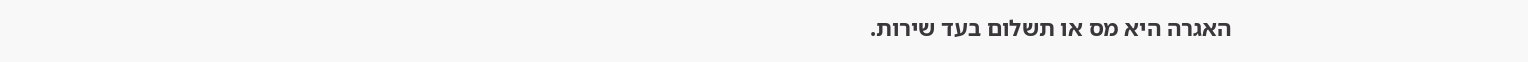האגרה היא מס או תשלום בעד שירות.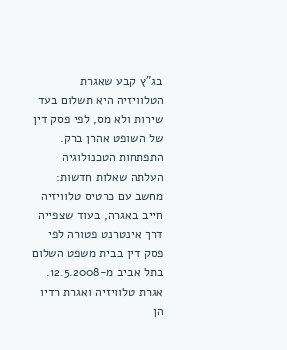בג"ץ קבע שאגרת הטלוויזיה היא תשלום בעד שירות ולא מס, לפי פסק דין של השופט אהרן ברק.
התפתחות הטכנולוגיה העלתה שאלות חדשות: מחשב עם כרטיס טלוויזיה חייב באגרה, בעוד שצפייה דרך אינטרנט פטורה לפי פסק דין בבית משפט השלום בתל אביב מ-12.5.2008.
אגרת טלוויזיה ואגרת רדיו הן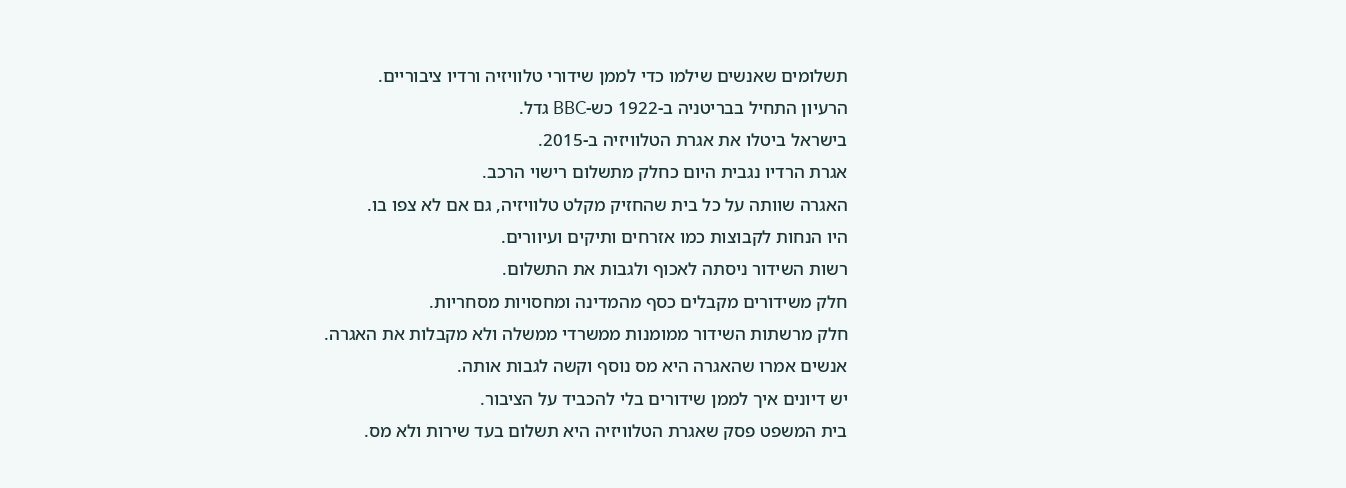תשלומים שאנשים שילמו כדי לממן שידורי טלוויזיה ורדיו ציבוריים.
הרעיון התחיל בבריטניה ב-1922 כש-BBC גדל.
בישראל ביטלו את אגרת הטלוויזיה ב-2015.
אגרת הרדיו נגבית היום כחלק מתשלום רישוי הרכב.
האגרה שוותה על כל בית שהחזיק מקלט טלוויזיה, גם אם לא צפו בו.
היו הנחות לקבוצות כמו אזרחים ותיקים ועיוורים.
רשות השידור ניסתה לאכוף ולגבות את התשלום.
חלק משידורים מקבלים כסף מהמדינה ומחסויות מסחריות.
חלק מרשתות השידור ממומנות ממשרדי ממשלה ולא מקבלות את האגרה.
אנשים אמרו שהאגרה היא מס נוסף וקשה לגבות אותה.
יש דיונים איך לממן שידורים בלי להכביד על הציבור.
בית המשפט פסק שאגרת הטלוויזיה היא תשלום בעד שירות ולא מס.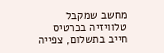מחשב שמקבל טלוויזיה בכרטיס חייב בתשלום, צפייה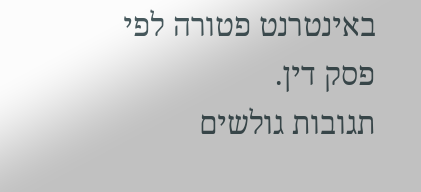באינטרנט פטורה לפי פסק דין.
תגובות גולשים